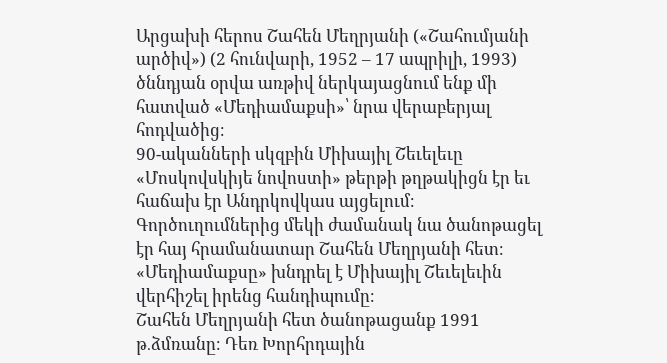Արցախի հերոս Շահեն Մեղրյանի («Շահումյանի արծիվ») (2 հունվարի, 1952 – 17 ապրիլի, 1993) ծննդյան օրվա առթիվ ներկայացնում ենք մի հատված «Մեդիամաքսի»՝ նրա վերաբերյալ հոդվածից։
90-ականների սկզբին Միխայիլ Շեւելեւը «Մոսկովսկիյե նովոստի» թերթի թղթակիցն էր եւ հաճախ էր Անդրկովկաս այցելում։ Գործուղումներից մեկի ժամանակ նա ծանոթացել էր հայ հրամանատար Շահեն Մեղրյանի հետ։ «Մեդիամաքսը» խնդրել է Միխայիլ Շեւելեւին վերհիշել իրենց հանդիպումը։
Շահեն Մեղրյանի հետ ծանոթացանք 1991 թ․ձմռանը։ Դեռ Խորհրդային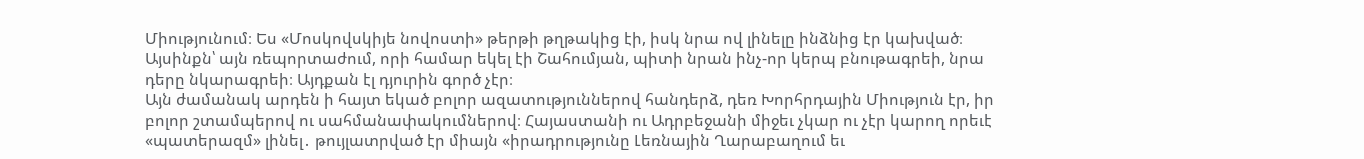Միությունում։ Ես «Մոսկովսկիյե նովոստի» թերթի թղթակից էի, իսկ նրա ով լինելը ինձնից էր կախված։ Այսինքն՝ այն ռեպորտաժում, որի համար եկել էի Շահումյան, պիտի նրան ինչ-որ կերպ բնութագրեի, նրա դերը նկարագրեի։ Այդքան էլ դյուրին գործ չէր։
Այն ժամանակ արդեն ի հայտ եկած բոլոր ազատություններով հանդերձ, դեռ Խորհրդային Միություն էր, իր բոլոր շտամպերով ու սահմանափակումներով։ Հայաստանի ու Ադրբեջանի միջեւ չկար ու չէր կարող որեւէ «պատերազմ» լինել․ թույլատրված էր միայն «իրադրությունը Լեռնային Ղարաբաղում եւ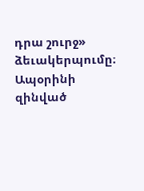դրա շուրջ» ձեւակերպումը։ Ապօրինի զինված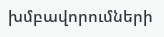խմբավորումների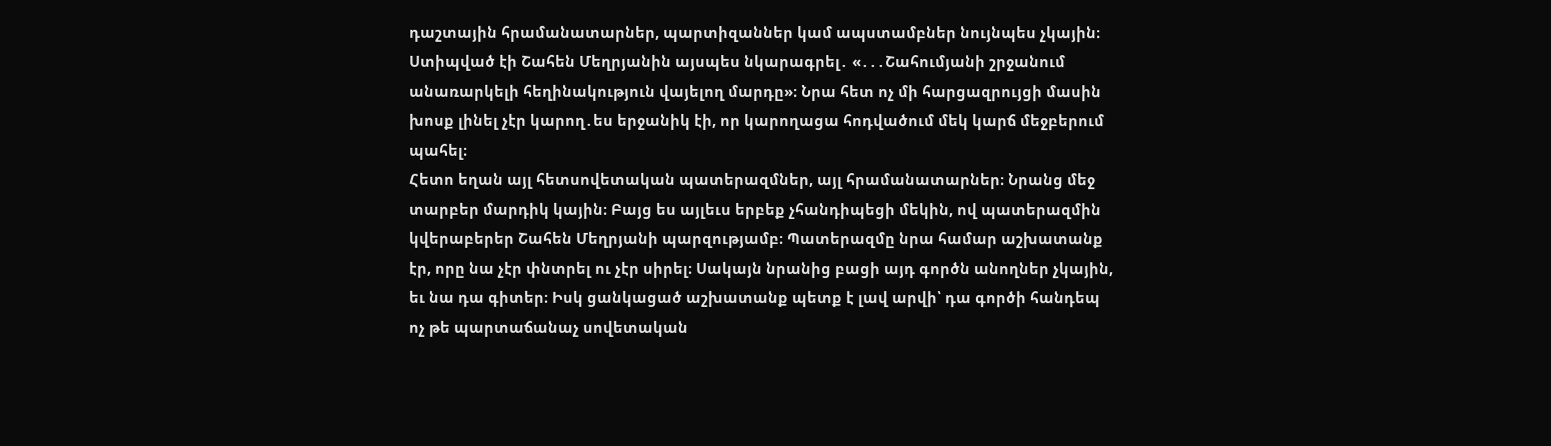դաշտային հրամանատարներ, պարտիզաններ կամ ապստամբներ նույնպես չկային։ Ստիպված էի Շահեն Մեղրյանին այսպես նկարագրել․ «․․․Շահումյանի շրջանում անառարկելի հեղինակություն վայելող մարդը»։ Նրա հետ ոչ մի հարցազրույցի մասին խոսք լինել չէր կարող․ես երջանիկ էի, որ կարողացա հոդվածում մեկ կարճ մեջբերում պահել։
Հետո եղան այլ հետսովետական պատերազմներ, այլ հրամանատարներ։ Նրանց մեջ տարբեր մարդիկ կային։ Բայց ես այլեւս երբեք չհանդիպեցի մեկին, ով պատերազմին կվերաբերեր Շահեն Մեղրյանի պարզությամբ։ Պատերազմը նրա համար աշխատանք էր, որը նա չէր փնտրել ու չէր սիրել։ Սակայն նրանից բացի այդ գործն անողներ չկային, եւ նա դա գիտեր։ Իսկ ցանկացած աշխատանք պետք է լավ արվի՝ դա գործի հանդեպ ոչ թե պարտաճանաչ սովետական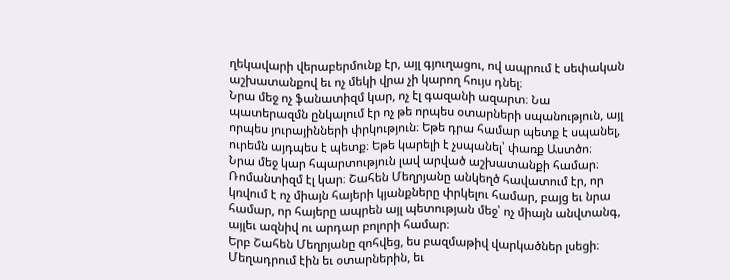ղեկավարի վերաբերմունք էր, այլ գյուղացու, ով ապրում է սեփական աշխատանքով եւ ոչ մեկի վրա չի կարող հույս դնել։
Նրա մեջ ոչ ֆանատիզմ կար, ոչ էլ գազանի ազարտ։ Նա պատերազմն ընկալում էր ոչ թե որպես օտարների սպանություն, այլ որպես յուրայինների փրկություն։ Եթե դրա համար պետք է սպանել, ուրեմն այդպես է պետք։ Եթե կարելի է չսպանել՝ փառք Աստծո։
Նրա մեջ կար հպարտություն լավ արված աշխատանքի համար։ Ռոմանտիզմ էլ կար։ Շահեն Մեղրյանը անկեղծ հավատում էր, որ կռվում է ոչ միայն հայերի կյանքները փրկելու համար, բայց եւ նրա համար, որ հայերը ապրեն այլ պետության մեջ՝ ոչ միայն անվտանգ, այլեւ ազնիվ ու արդար բոլորի համար։
Երբ Շահեն Մեղրյանը զոհվեց, ես բազմաթիվ վարկածներ լսեցի։ Մեղադրում էին եւ օտարներին, եւ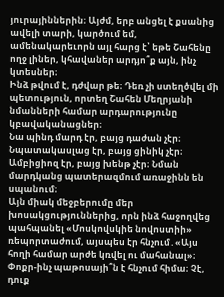յուրայիններին։ Այժմ, երբ անցել է քսանից ավելի տարի, կարծում եմ, ամենակարեւորն այլ հարց է՝ եթե Շահենը ողջ լիներ, կհավաներ արդյո՞ք այն, ինչ կտեսներ։
Ինձ թվում է, դժվար թե։ Դեռ չի ստեղծվել մի պետություն, որտեղ Շահեն Մեղրյանի նմանների համար արդարությունը կբավականացներ։
Նա պինդ մարդ էր, բայց դաժան չէր։ Նպատակասլաց էր, բայց ցինիկ չէր։ Ամբիցիոզ էր, բայց խենթ չէր։ Նման մարդկանց պատերազմում առաջինն են սպանում։
Այն միակ մեջբերումը մեր խոսակցություններից, որն ինձ հաջողվեց պահպանել «Մոսկովսկիե նովոստիի» ռեպորտաժում, այսպես էր հնչում․«Այս հողի համար արժե կռվել ու մահանալ»։ Փոքր-ինչ պաթոսայի՞ն է հնչում հիմա։ Չէ, դուք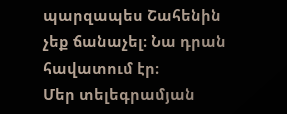պարզապես Շահենին չեք ճանաչել։ Նա դրան հավատում էր։
Մեր տելեգրամյան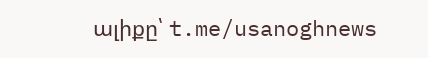ալիքը՝ t.me/usanoghnews